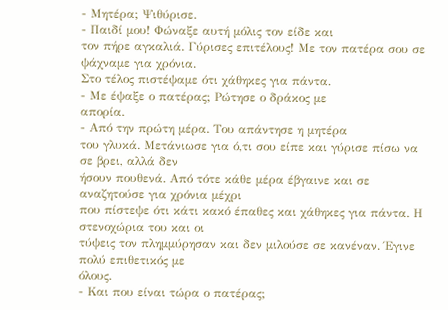- Μητέρα; Ψιθύρισε.
- Παιδί μου! Φώναξε αυτή μόλις τον είδε και
τον πήρε αγκαλιά. Γύρισες επιτέλους! Με τον πατέρα σου σε ψάχναμε για χρόνια.
Στο τέλος πιστέψαμε ότι χάθηκες για πάντα.
- Με έψαξε ο πατέρας; Ρώτησε ο δράκος με
απορία.
- Από την πρώτη μέρα. Του απάντησε η μητέρα
του γλυκά. Μετάνιωσε για ό,τι σου είπε και γύρισε πίσω να σε βρει, αλλά δεν
ήσουν πουθενά. Από τότε κάθε μέρα έβγαινε και σε αναζητούσε για χρόνια μέχρι
που πίστεψε ότι κάτι κακό έπαθες και χάθηκες για πάντα. Η στενοχώρια του και οι
τύψεις τον πλημμύρησαν και δεν μιλούσε σε κανέναν. Έγινε πολύ επιθετικός με
όλους.
- Και που είναι τώρα ο πατέρας;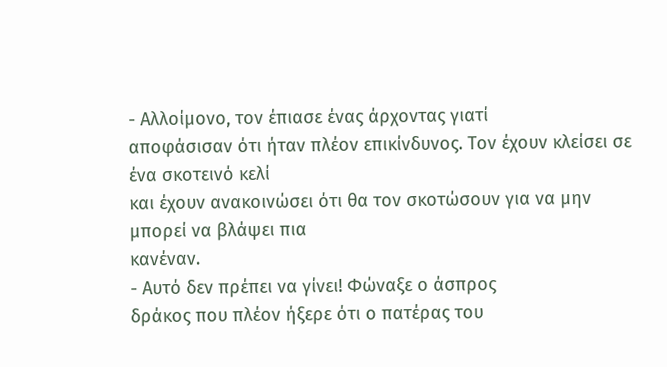- Αλλοίμονο, τον έπιασε ένας άρχοντας γιατί
αποφάσισαν ότι ήταν πλέον επικίνδυνος. Τον έχουν κλείσει σε ένα σκοτεινό κελί
και έχουν ανακοινώσει ότι θα τον σκοτώσουν για να μην μπορεί να βλάψει πια
κανέναν.
- Αυτό δεν πρέπει να γίνει! Φώναξε ο άσπρος
δράκος που πλέον ήξερε ότι ο πατέρας του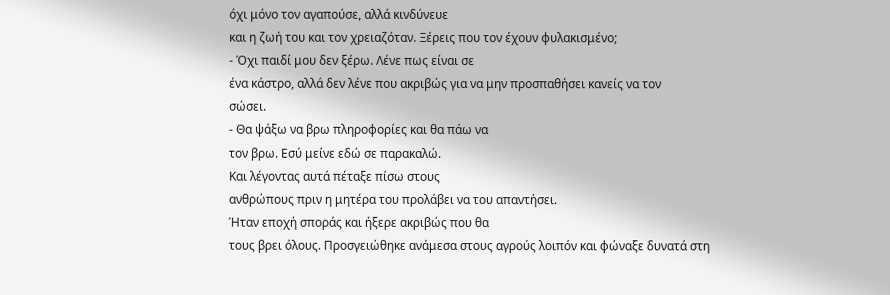όχι μόνο τον αγαπούσε, αλλά κινδύνευε
και η ζωή του και τον χρειαζόταν. Ξέρεις που τον έχουν φυλακισμένο;
- Όχι παιδί μου δεν ξέρω. Λένε πως είναι σε
ένα κάστρο, αλλά δεν λένε που ακριβώς για να μην προσπαθήσει κανείς να τον
σώσει.
- Θα ψάξω να βρω πληροφορίες και θα πάω να
τον βρω. Εσύ μείνε εδώ σε παρακαλώ.
Και λέγοντας αυτά πέταξε πίσω στους
ανθρώπους πριν η μητέρα του προλάβει να του απαντήσει.
Ήταν εποχή σποράς και ήξερε ακριβώς που θα
τους βρει όλους. Προσγειώθηκε ανάμεσα στους αγρούς λοιπόν και φώναξε δυνατά στη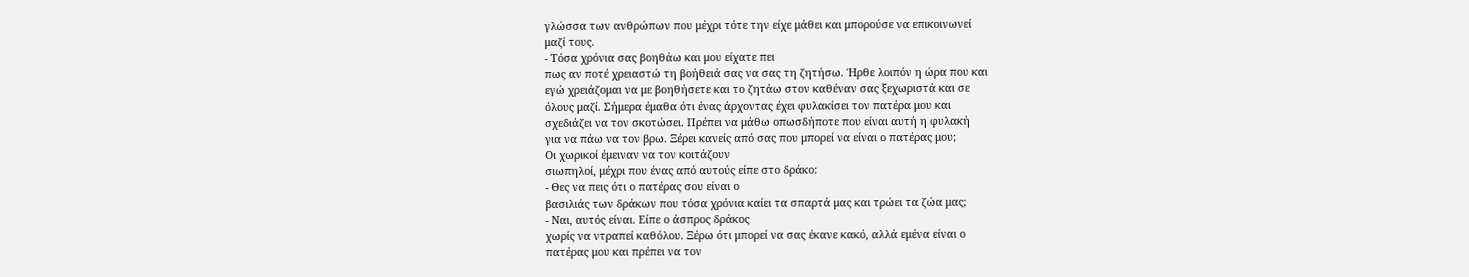γλώσσα των ανθρώπων που μέχρι τότε την είχε μάθει και μπορούσε να επικοινωνεί
μαζί τους.
- Τόσα χρόνια σας βοηθάω και μου είχατε πει
πως αν ποτέ χρειαστώ τη βοήθειά σας να σας τη ζητήσω. Ήρθε λοιπόν η ώρα που και
εγώ χρειάζομαι να με βοηθήσετε και το ζητάω στον καθέναν σας ξεχωριστά και σε
όλους μαζί. Σήμερα έμαθα ότι ένας άρχοντας έχει φυλακίσει τον πατέρα μου και
σχεδιάζει να τον σκοτώσει. Πρέπει να μάθω οπωσδήποτε που είναι αυτή η φυλακή
για να πάω να τον βρω. Ξέρει κανείς από σας που μπορεί να είναι ο πατέρας μου;
Οι χωρικοί έμειναν να τον κοιτάζουν
σιωπηλοί, μέχρι που ένας από αυτούς είπε στο δράκο:
- Θες να πεις ότι ο πατέρας σου είναι ο
βασιλιάς των δράκων που τόσα χρόνια καίει τα σπαρτά μας και τρώει τα ζώα μας;
- Ναι, αυτός είναι. Είπε ο άσπρος δράκος
χωρίς να ντραπεί καθόλου. Ξέρω ότι μπορεί να σας έκανε κακό, αλλά εμένα είναι ο
πατέρας μου και πρέπει να τον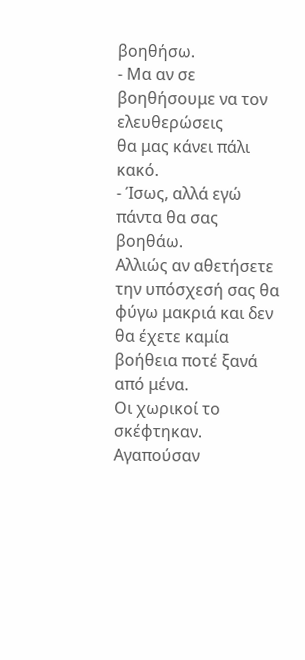βοηθήσω.
- Μα αν σε βοηθήσουμε να τον ελευθερώσεις
θα μας κάνει πάλι κακό.
- Ίσως, αλλά εγώ πάντα θα σας βοηθάω.
Αλλιώς αν αθετήσετε την υπόσχεσή σας θα φύγω μακριά και δεν θα έχετε καμία
βοήθεια ποτέ ξανά από μένα.
Οι χωρικοί το σκέφτηκαν. Αγαπούσαν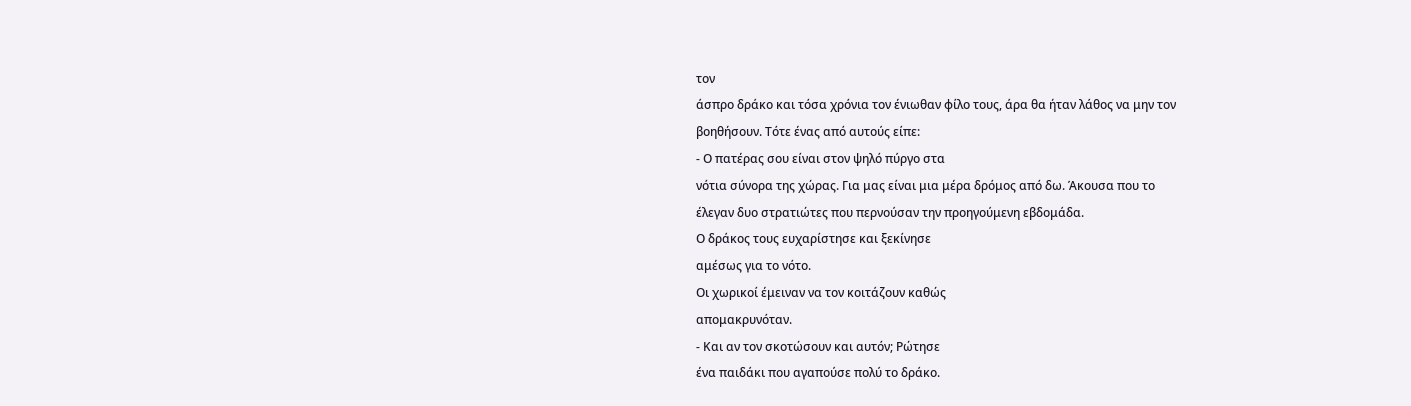τον
άσπρο δράκο και τόσα χρόνια τον ένιωθαν φίλο τους, άρα θα ήταν λάθος να μην τον
βοηθήσουν. Τότε ένας από αυτούς είπε:
- Ο πατέρας σου είναι στον ψηλό πύργο στα
νότια σύνορα της χώρας. Για μας είναι μια μέρα δρόμος από δω. Άκουσα που το
έλεγαν δυο στρατιώτες που περνούσαν την προηγούμενη εβδομάδα.
Ο δράκος τους ευχαρίστησε και ξεκίνησε
αμέσως για το νότο.
Οι χωρικοί έμειναν να τον κοιτάζουν καθώς
απομακρυνόταν.
- Και αν τον σκοτώσουν και αυτόν; Ρώτησε
ένα παιδάκι που αγαπούσε πολύ το δράκο.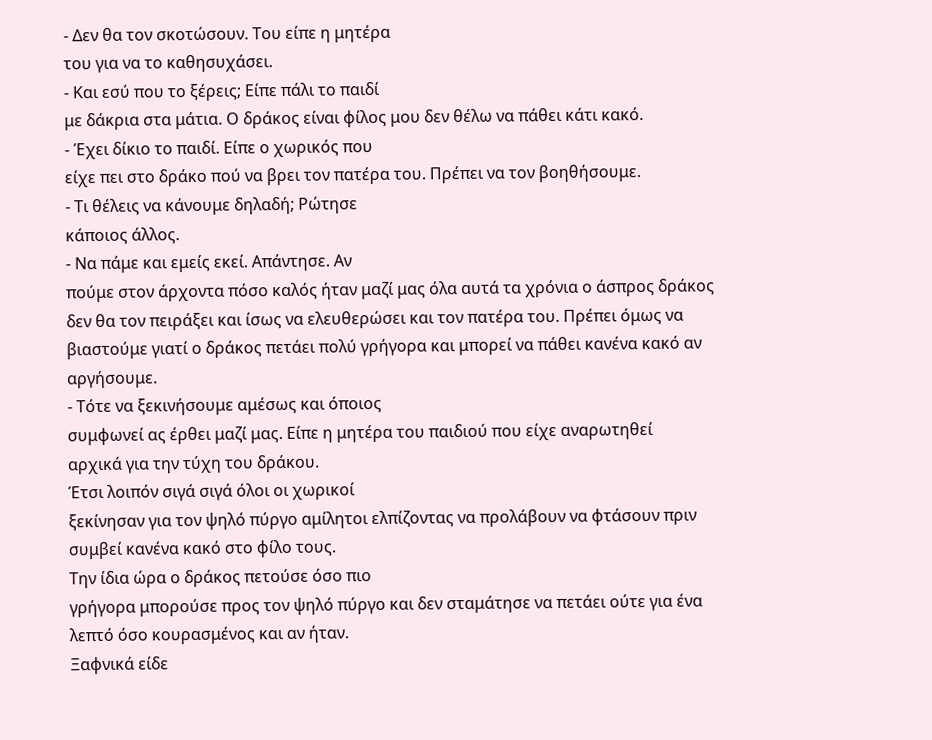- Δεν θα τον σκοτώσουν. Του είπε η μητέρα
του για να το καθησυχάσει.
- Και εσύ που το ξέρεις; Είπε πάλι το παιδί
με δάκρια στα μάτια. Ο δράκος είναι φίλος μου δεν θέλω να πάθει κάτι κακό.
- Έχει δίκιο το παιδί. Είπε ο χωρικός που
είχε πει στο δράκο πού να βρει τον πατέρα του. Πρέπει να τον βοηθήσουμε.
- Τι θέλεις να κάνουμε δηλαδή; Ρώτησε
κάποιος άλλος.
- Να πάμε και εμείς εκεί. Απάντησε. Αν
πούμε στον άρχοντα πόσο καλός ήταν μαζί μας όλα αυτά τα χρόνια ο άσπρος δράκος
δεν θα τον πειράξει και ίσως να ελευθερώσει και τον πατέρα του. Πρέπει όμως να
βιαστούμε γιατί ο δράκος πετάει πολύ γρήγορα και μπορεί να πάθει κανένα κακό αν
αργήσουμε.
- Τότε να ξεκινήσουμε αμέσως και όποιος
συμφωνεί ας έρθει μαζί μας. Είπε η μητέρα του παιδιού που είχε αναρωτηθεί
αρχικά για την τύχη του δράκου.
Έτσι λοιπόν σιγά σιγά όλοι οι χωρικοί
ξεκίνησαν για τον ψηλό πύργο αμίλητοι ελπίζοντας να προλάβουν να φτάσουν πριν
συμβεί κανένα κακό στο φίλο τους.
Την ίδια ώρα ο δράκος πετούσε όσο πιο
γρήγορα μπορούσε προς τον ψηλό πύργο και δεν σταμάτησε να πετάει ούτε για ένα
λεπτό όσο κουρασμένος και αν ήταν.
Ξαφνικά είδε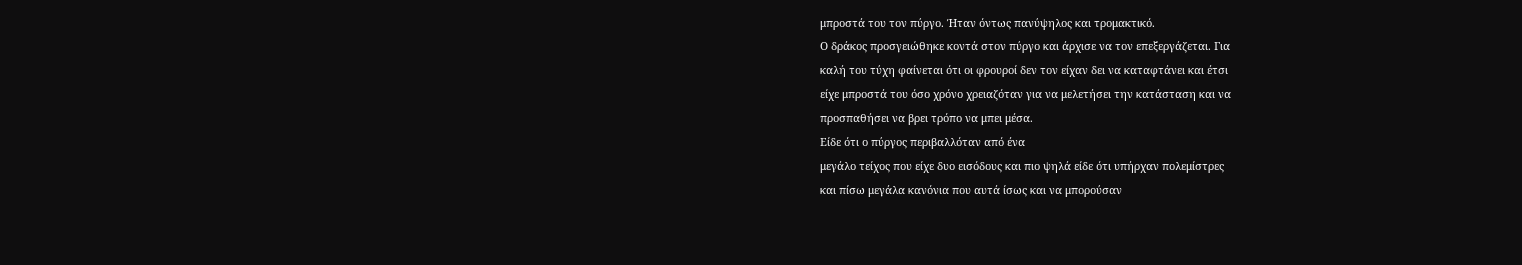μπροστά του τον πύργο. Ήταν όντως πανύψηλος και τρομακτικό.
Ο δράκος προσγειώθηκε κοντά στον πύργο και άρχισε να τον επεξεργάζεται. Για
καλή του τύχη φαίνεται ότι οι φρουροί δεν τον είχαν δει να καταφτάνει και έτσι
είχε μπροστά του όσο χρόνο χρειαζόταν για να μελετήσει την κατάσταση και να
προσπαθήσει να βρει τρόπο να μπει μέσα.
Είδε ότι ο πύργος περιβαλλόταν από ένα
μεγάλο τείχος που είχε δυο εισόδους και πιο ψηλά είδε ότι υπήρχαν πολεμίστρες
και πίσω μεγάλα κανόνια που αυτά ίσως και να μπορούσαν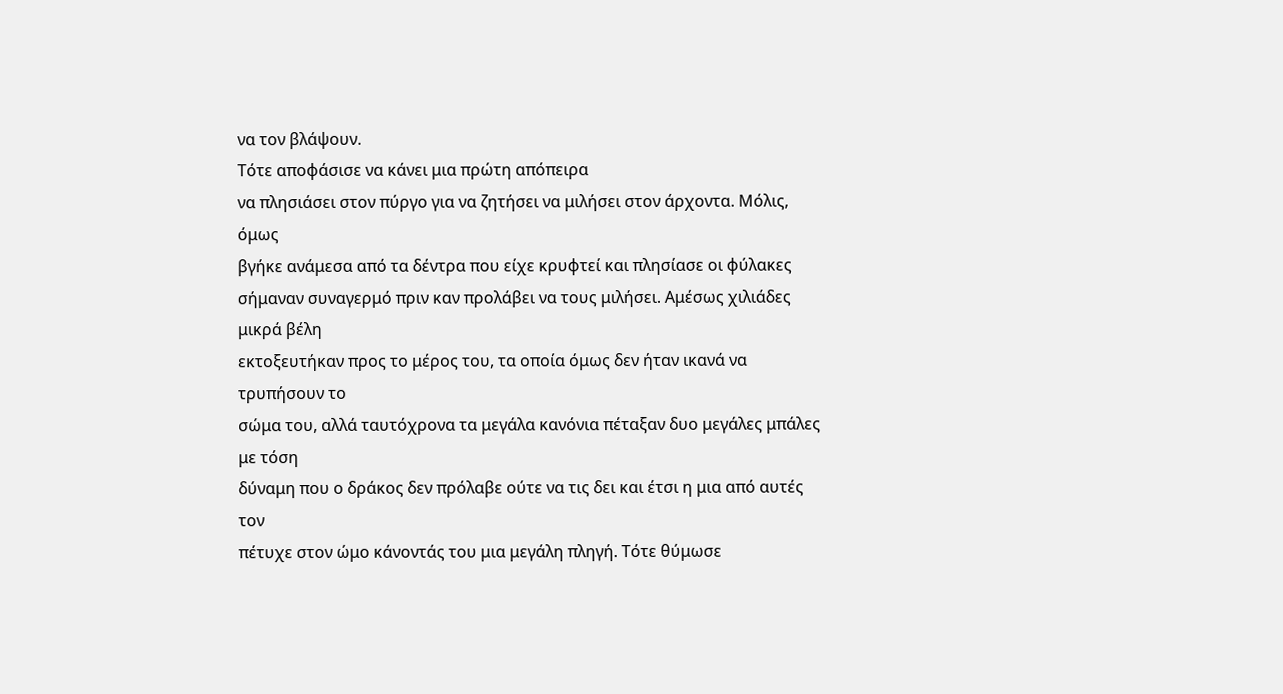να τον βλάψουν.
Τότε αποφάσισε να κάνει μια πρώτη απόπειρα
να πλησιάσει στον πύργο για να ζητήσει να μιλήσει στον άρχοντα. Μόλις, όμως
βγήκε ανάμεσα από τα δέντρα που είχε κρυφτεί και πλησίασε οι φύλακες
σήμαναν συναγερμό πριν καν προλάβει να τους μιλήσει. Αμέσως χιλιάδες μικρά βέλη
εκτοξευτήκαν προς το μέρος του, τα οποία όμως δεν ήταν ικανά να τρυπήσουν το
σώμα του, αλλά ταυτόχρονα τα μεγάλα κανόνια πέταξαν δυο μεγάλες μπάλες με τόση
δύναμη που ο δράκος δεν πρόλαβε ούτε να τις δει και έτσι η μια από αυτές τον
πέτυχε στον ώμο κάνοντάς του μια μεγάλη πληγή. Τότε θύμωσε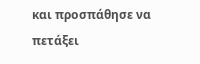και προσπάθησε να
πετάξει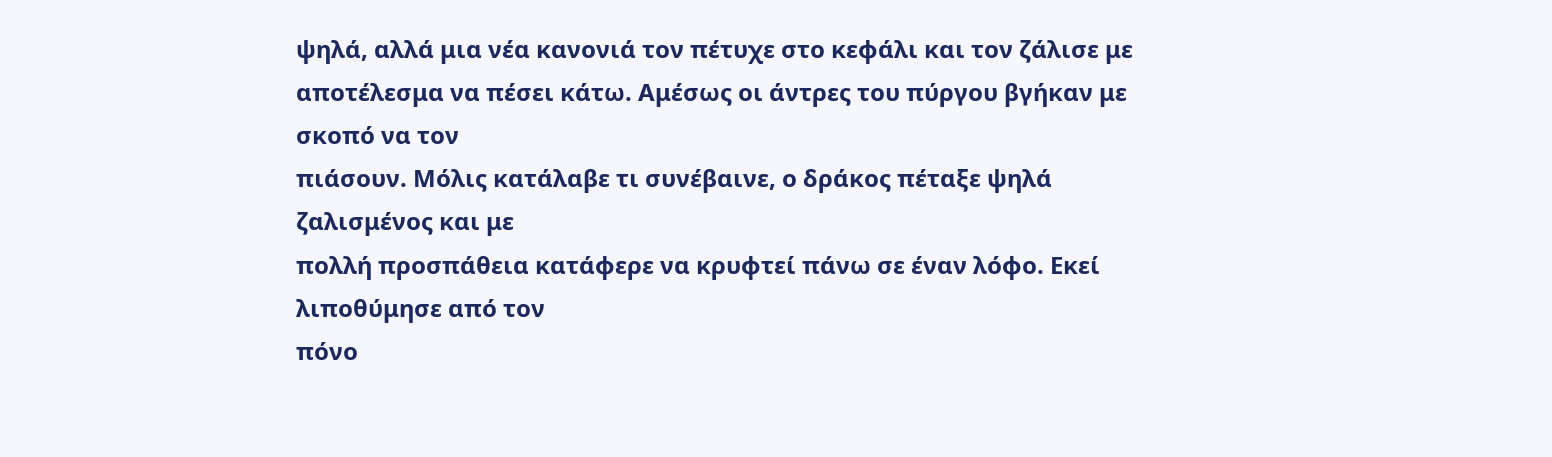ψηλά, αλλά μια νέα κανονιά τον πέτυχε στο κεφάλι και τον ζάλισε με
αποτέλεσμα να πέσει κάτω. Αμέσως οι άντρες του πύργου βγήκαν με σκοπό να τον
πιάσουν. Μόλις κατάλαβε τι συνέβαινε, ο δράκος πέταξε ψηλά ζαλισμένος και με
πολλή προσπάθεια κατάφερε να κρυφτεί πάνω σε έναν λόφο. Εκεί λιποθύμησε από τον
πόνο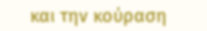και την κούραση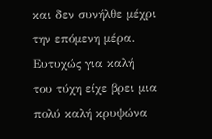και δεν συνήλθε μέχρι την επόμενη μέρα. Ευτυχώς για καλή
του τύχη είχε βρει μια πολύ καλή κρυψώνα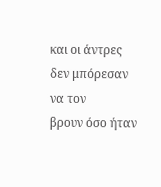και οι άντρες δεν μπόρεσαν να τον
βρουν όσο ήταν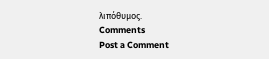λιπόθυμος.
Comments
Post a Comment